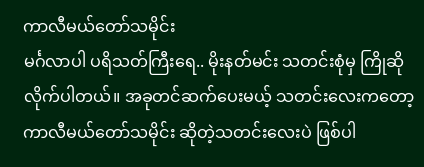ကာလီမယ်တော်သမိုင်း
မင်္ဂလာပါ ပရိသတ်ကြီးရေ.. မိုးနတ်မင်း သတင်းစုံမှ ကြိုဆိုလိုက်ပါတယ်။ အခုတင်ဆက်ပေးမယ့် သတင်းလေးကတော့ ကာလီမယ်တော်သမိုင်း ဆိုတဲ့သတင်းလေးပဲ ဖြစ်ပါ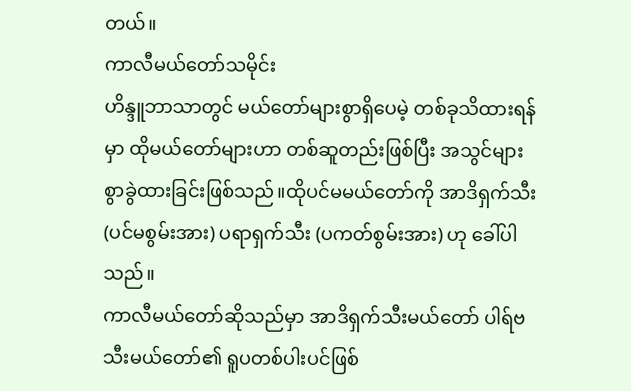တယ်။
ကာလီမယ်တော်သမိုင်း
ဟိန္ဒူဘာသာတွင် မယ်တော်များစွာရှိပေမဲ့ တစ်ခုသိထားရန်မှာ ထိုမယ်တော်များဟာ တစ်ဆူတည်းဖြစ်ပြီး အသွင်များစွာခွဲထားခြင်းဖြစ်သည်။ထိုပင်မမယ်တော်ကို အာဒိရှက်သီး (ပင်မစွမ်းအား) ပရာရှက်သီး (ပကတ်စွမ်းအား) ဟု ခေါ်ပါသည်။
ကာလီမယ်တော်ဆိုသည်မှာ အာဒိရှက်သီးမယ်တော် ပါရ်ဗသီးမယ်တော်၏ ရူပတစ်ပါးပင်ဖြစ်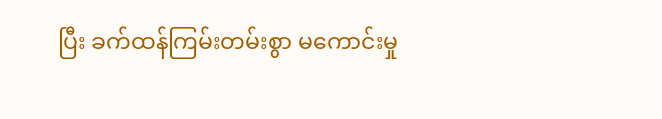ပြီး ခက်ထန်ကြမ်းတမ်းစွာ မကောင်းမှု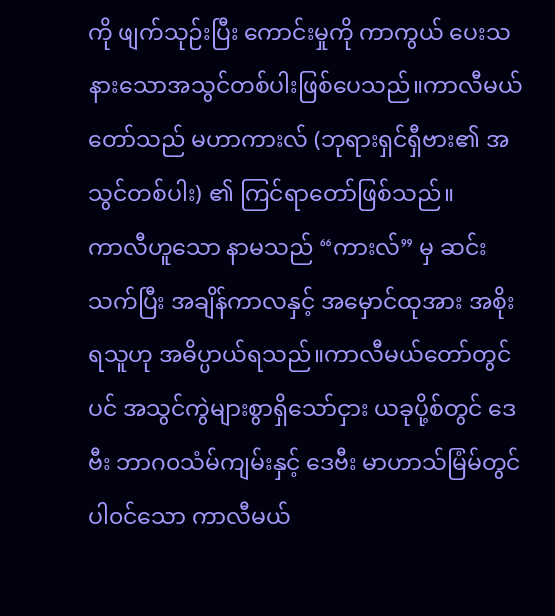ကို ဖျက်သုဉ်းပြီး ကောင်းမှုကို ကာကွယ် ပေးသနားသောအသွင်တစ်ပါးဖြစ်ပေသည်။ကာလီမယ်တော်သည် မဟာကားလ် (ဘုရားရှင်ရှီဗား၏ အသွင်တစ်ပါး) ၏ ကြင်ရာတော်ဖြစ်သည်။
ကာလီဟူသော နာမသည် “ကားလ်” မှ ဆင်းသက်ပြီး အချိန်ကာလနှင့် အမှောင်ထုအား အစိုးရသူဟု အဓိပ္ပာယ်ရသည်။ကာလီမယ်တော်တွင်ပင် အသွင်ကွဲများစွာရှိသော်ငှား ယခုပို့စ်တွင် ဒေဗီး ဘာဂ၀သံမ်ကျမ်းနှင့် ဒေဗီး မာဟာသ်မြံမ်တွင် ပါ၀င်သော ကာလီမယ်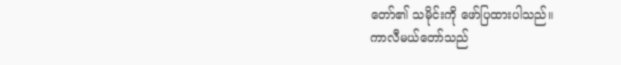တော်၏ သမိုင်းကို ဖော်ပြထားပါသည်။
ကာလီမယ်တော်သည်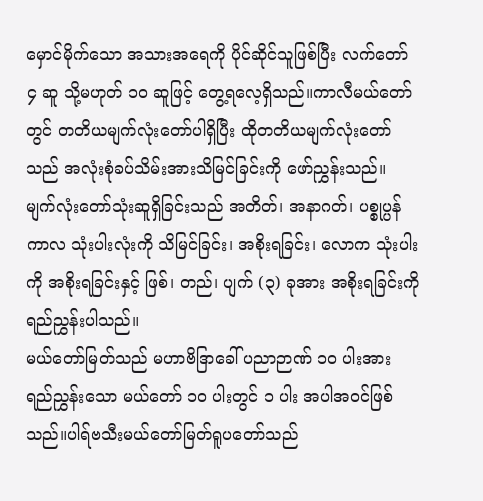မှောင်မိုက်သော အသားအရေကို ပိုင်ဆိုင်သူဖြစ်ပြီး လက်တော် ၄ ဆူ သို့မဟုတ် ၁၀ ဆူဖြင့် တွေ့ရလေ့ရှိသည်။ကာလီမယ်တော်တွင် တတိယမျက်လုံးတော်ပါရှိပြီး ထိုတတိယမျက်လုံးတော်သည် အလုံးစုံခပ်သိမ်းအားသိမြင်ခြင်းကို ဖော်ညွှန်းသည်။
မျက်လုံးတော်သုံးဆူရှိခြင်းသည် အတိတ်၊ အနာဂတ်၊ ပစ္စုပ္ပန်ကာလ သုံးပါးလုံးကို သိမြင်ခြင်း၊ အစိုးရခြင်း၊ လောက သုံးပါးကို အစိုးရခြင်းနှင့် ဖြစ်၊ တည်၊ ပျက် (၃) ခုအား အစိုးရခြင်းကို ရည်ညွှန်းပါသည်။
မယ်တော်မြတ်သည် မဟာဗိဒြာခေါ် ပညာဉာဏ် ၁၀ ပါးအား ရည်ညွှန်းသော မယ်တော် ၁၀ ပါးတွင် ၁ ပါး အပါအ၀င်ဖြစ်သည်။ပါရ်ဗသီးမယ်တော်မြတ်ရူပတော်သည်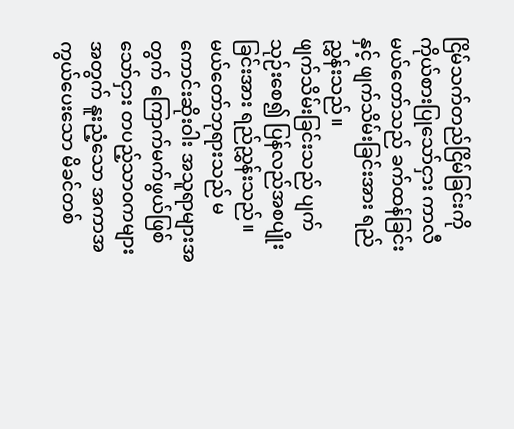ငြိမ်သက်တည်ငြိမ်ခြင်းကို ကိုယ်စားပြုသော်ငှား ကာလီမယ်တော်သည် ခက်ထန်ခြင်းနှင့် ဖျက်သိမ်းခြင်းအား ရည်ညွှန်းသည်။
ဖျက်သိမ်းခြင်းသည် ပျက်သုဉ်းစေ၍ ပြန်လည်အစပျိုးခြင်းအား ရည်ညွှန်းသည်။
မယ်တော်ဘုရားသည် မကောင်းဆိုးဝါး အသူရာများအတွက် ကြောက်မက်ဖွယ်ဖြစ်သော်ငှား တပည့်သာ၀ကများအတွက် နူးညံ့သော အကာအကွယ်ပေးသော မိခင်တစ်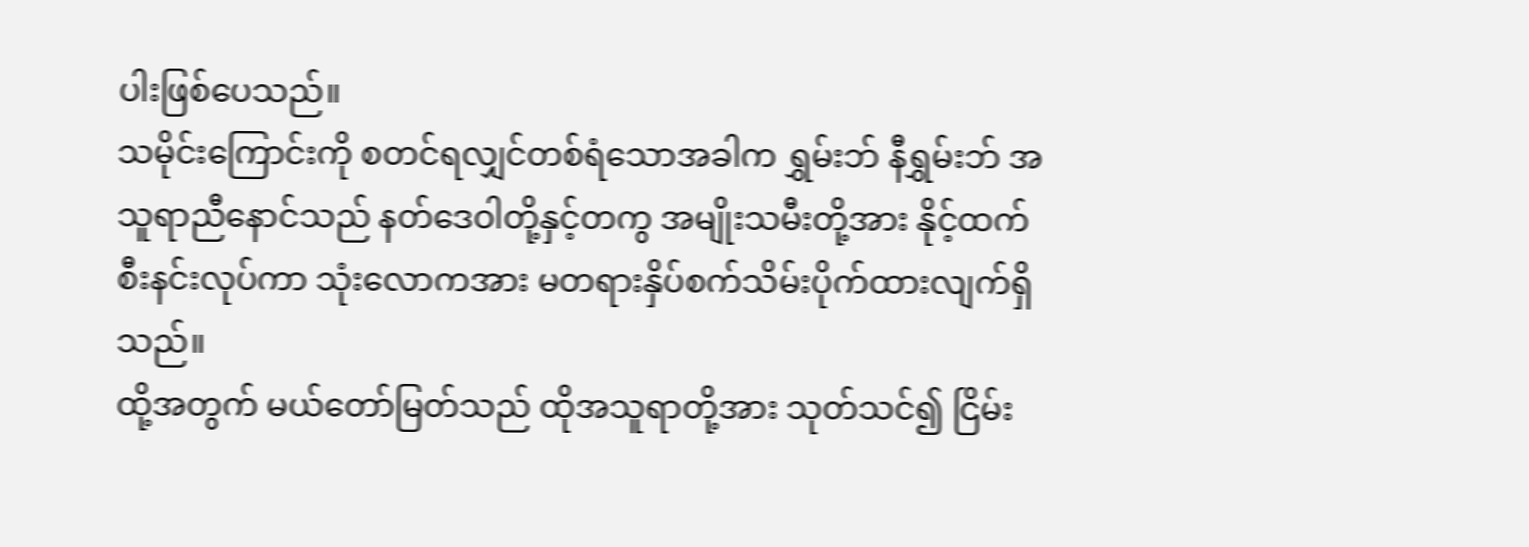ပါးဖြစ်ပေသည်။
သမိုင်းကြောင်းကို စတင်ရလျှင်တစ်ရံသောအခါက ရွှမ်းဘ် နီရွှမ်းဘ် အသူရာညီနောင်သည် နတ်ဒေဝါတို့နှင့်တကွ အမျိုးသမီးတို့အား နိုင့်ထက်စီးနင်းလုပ်ကာ သုံးလောကအား မတရားနှိပ်စက်သိမ်းပိုက်ထားလျက်ရှိသည်။
ထို့အတွက် မယ်တော်မြတ်သည် ထိုအသူရာတို့အား သုတ်သင်၍ ငြိမ်း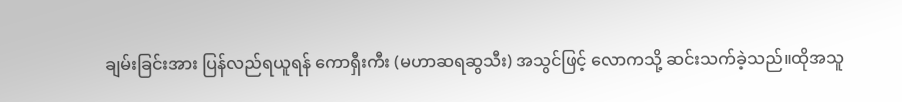ချမ်းခြင်းအား ပြန်လည်ရယူရန် ကောရှီးကီး (မဟာဆရဆွသီး) အသွင်ဖြင့် လောကသို့ ဆင်းသက်ခဲ့သည်။ထိုအသူ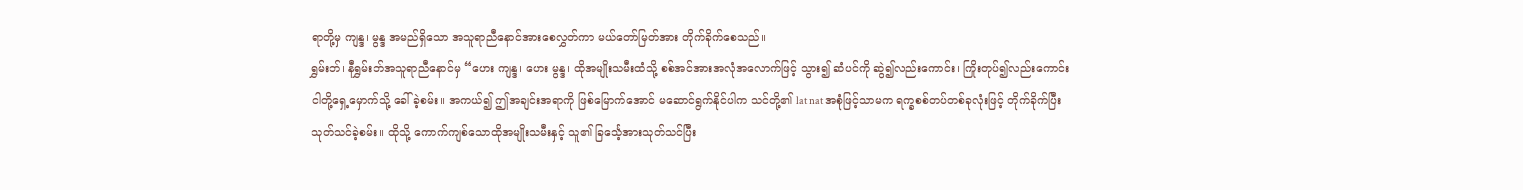ရာတို့မှ ကျန္ဒ၊ မွန္ဒ အမည်ရှိသော အသူရာညီနောင်အားစေလွှတ်ကာ မယ်တော်မြတ်အား တိုက်ခိုက်စေသည်။
ရွှမ်းဘ်၊ နီရွှမ်းဘ်အသူရာညီနောင်မှ “ဟေး ကျန္ဒ၊ ဟေး မွန္ဒ၊ ထိုအမျိုးသမီးထံသို့ စစ်အင်အားအလုံအလောက်ဖြင့် သွား၍ ဆံပင်ကို ဆွဲ၍လည်းကောင်း၊ ကြိုးတုပ်၍လည်းကောင်း ငါတို့ရှေ့မှောက်သို့ ခေါ်ခဲ့စမ်း။ အကယ်၍ ဤအချင်းအရာကို ဖြစ်မြောက်အောင် မဆောင်ရွက်နိုင်ပါက သင်တို့၏ lat nat အစုံဖြင့်သာမက ရက္ခစစ်တပ်တစ်ခုလုံးဖြင့် တိုက်ခိုက်ပြီး သုတ်သင်ခဲ့စမ်း။ ထိုသို့ ကောက်ကျစ်သောထိုအမျိုးသမီးနှင့် သူ၏ ခြင်္သေ့အားသုတ်သင်ပြီး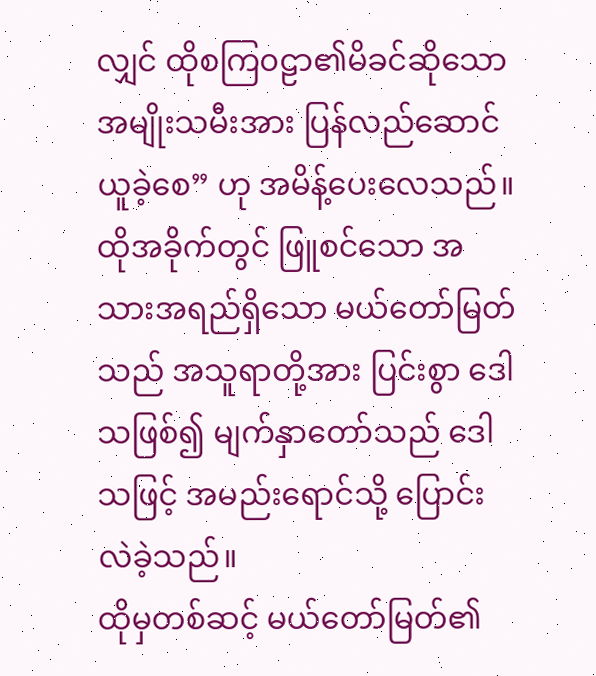လျှင် ထိုစကြ၀ဠာ၏မိခင်ဆိုသော အမျိုးသမီးအား ပြန်လည်ဆောင်ယူခဲ့စေ” ဟု အမိန့်ပေးလေသည်။
ထိုအခိုက်တွင် ဖြူစင်သော အသားအရည်ရှိသော မယ်တော်မြတ်သည် အသူရာတို့အား ပြင်းစွာ ဒေါသဖြစ်၍ မျက်နှာတော်သည် ဒေါသဖြင့် အမည်းရောင်သို့ ပြောင်းလဲခဲ့သည်။
ထိုမှတစ်ဆင့် မယ်တော်မြတ်၏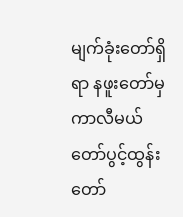မျက်ခုံးတော်ရှိရာ နဖူးတော်မှ ကာလီမယ်တော်ပွင့်ထွန်းတော်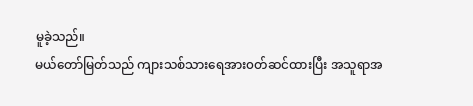မူခဲ့သည်။
မယ်တော်မြတ်သည် ကျားသစ်သားရေအား၀တ်ဆင်ထားပြီး အသူရာအ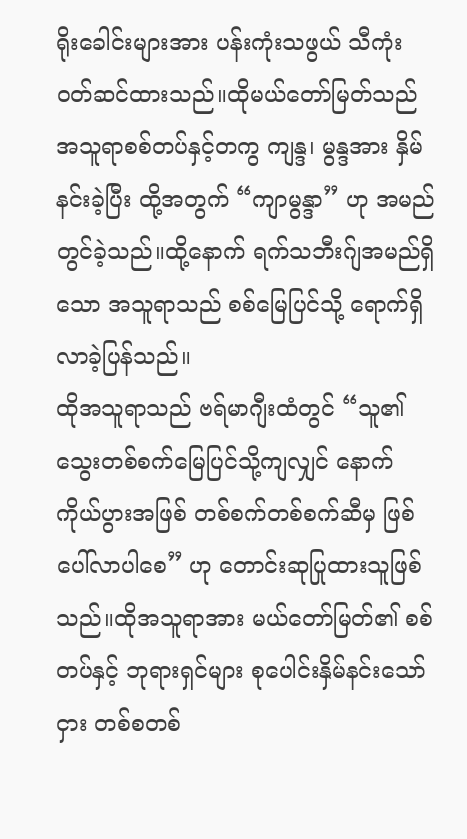ရိုးခေါင်းများအား ပန်းကုံးသဖွယ် သီကုံး၀တ်ဆင်ထားသည်။ထိုမယ်တော်မြတ်သည် အသူရာစစ်တပ်နှင့်တကွ ကျန္ဒ၊ မွန္ဒအား နှိမ်နင်းခဲ့ပြီး ထို့အတွက် “ကျာမွန္ဒာ” ဟု အမည်တွင်ခဲ့သည်။ထို့နောက် ရက်သဘီးဂ်ျအမည်ရှိသော အသူရာသည် စစ်မြေပြင်သို့ ရောက်ရှိလာခဲ့ပြန်သည်။
ထိုအသူရာသည် ဗရ်မာဂျီးထံတွင် “သူ၏ သွေးတစ်စက်မြေပြင်သို့ကျလျှင် နောက်ကိုယ်ပွားအဖြစ် တစ်စက်တစ်စက်ဆီမှ ဖြစ်ပေါ်လာပါစေ” ဟု တောင်းဆုပြုထားသူဖြစ်သည်။ထိုအသူရာအား မယ်တော်မြတ်၏ စစ်တပ်နှင့် ဘုရားရှင်များ စုပေါင်းနှိမ်နင်းသော်ငှား တစ်စတစ်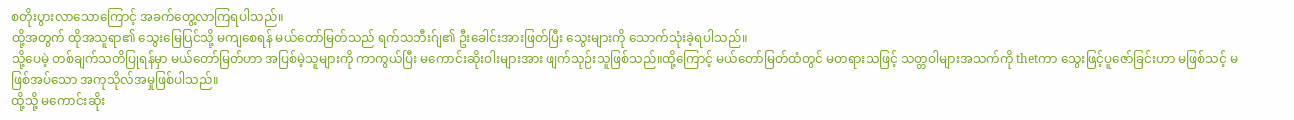စတိုးပွားလာသောကြောင့် အခက်တွေ့လာကြရပါသည်။
ထို့အတွက် ထိုအသူရာ၏ သွေးမြေပြင်သို့ မကျစေရန် မယ်တော်မြတ်သည် ရက်သဘီးဂ်ျ၏ ဦးခေါင်းအားဖြတ်ပြီး သွေးများကို သောက်သုံးခဲ့ရပါသည်။
သို့ပေမဲ့ တစ်ချက်သတိပြုရန်မှာ မယ်တော်မြတ်ဟာ အပြစ်မဲ့သူများကို ကာကွယ်ပြီး မကောင်းဆိုးဝါးများအား ဖျက်သုဉ်းသူဖြစ်သည်။ထို့ကြောင့် မယ်တော်မြတ်ထံတွင် မတရားသဖြင့် သတ္တဝါများအသက်ကို thetကာ သွေးဖြင့်ပူဇော်ခြင်းဟာ မဖြစ်သင့် မဖြစ်အပ်သော အကုသိုလ်အမှုဖြစ်ပါသည်။
ထို့သို့ မကောင်းဆိုး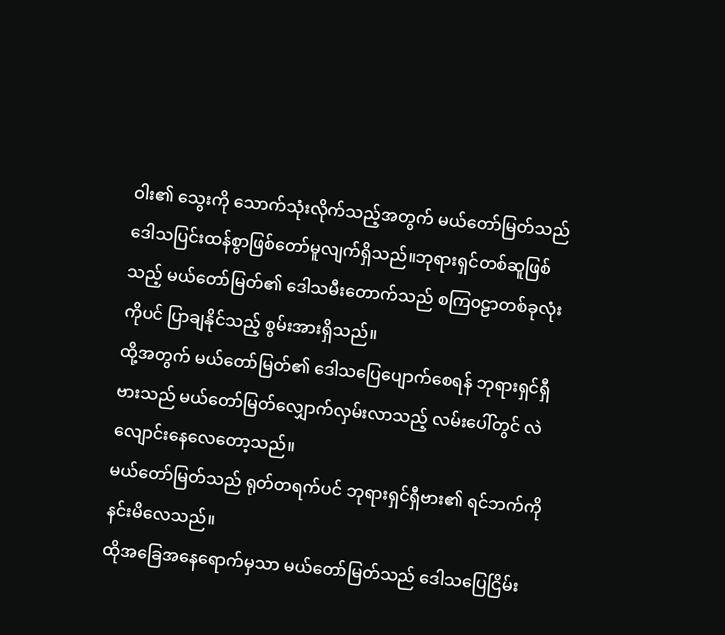ဝါး၏ သွေးကို သောက်သုံးလိုက်သည့်အတွက် မယ်တော်မြတ်သည် ဒေါသပြင်းထန်စွာဖြစ်တော်မူလျက်ရှိသည်။ဘုရားရှင်တစ်ဆူဖြစ်သည့် မယ်တော်မြတ်၏ ဒေါသမီးတောက်သည် စကြ၀ဠာတစ်ခုလုံးကိုပင် ပြာချနိုင်သည့် စွမ်းအားရှိသည်။
ထို့အတွက် မယ်တော်မြတ်၏ ဒေါသပြေပျောက်စေရန် ဘုရားရှင်ရှီဗားသည် မယ်တော်မြတ်လျှောက်လှမ်းလာသည့် လမ်းပေါ်တွင် လဲလျောင်းနေလေတော့သည်။
မယ်တော်မြတ်သည် ရုတ်တရက်ပင် ဘုရားရှင်ရှီဗား၏ ရင်ဘက်ကို နင်းမိလေသည်။
ထိုအခြေအနေရောက်မှသာ မယ်တော်မြတ်သည် ဒေါသပြေငြိမ်း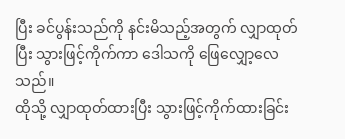ပြီး ခင်ပွန်းသည်ကို နင်းမိသည့်အတွက် လျှာထုတ်ပြီး သွားဖြင့်ကိုက်ကာ ဒေါသကို ဖြေလျှော့လေသည်။
ထိုသို့ လျှာထုတ်ထားပြီး သွားဖြင့်ကိုက်ထားခြင်း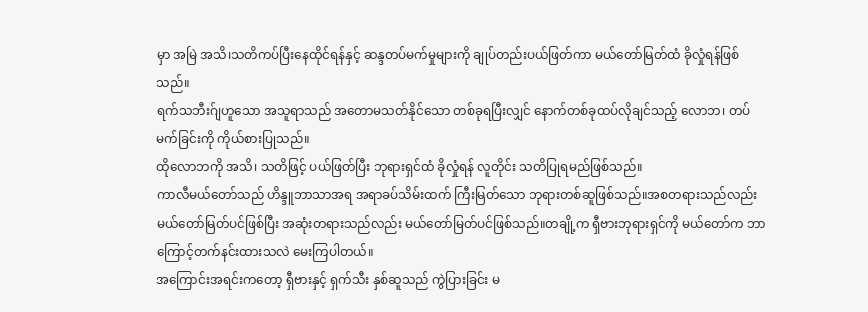မှာ အမြဲ အသိ၊သတိကပ်ပြီးနေထိုင်ရန်နှင့် ဆန္ဒတပ်မက်မှုများကို ချုပ်တည်းပယ်ဖြတ်ကာ မယ်တော်မြတ်ထံ ခိုလှုံရန်ဖြစ်သည်။
ရက်သဘီးဂ်ျဟူသော အသူရာသည် အတောမသတ်နိုင်သော တစ်ခုရပြီးလျှင် နောက်တစ်ခုထပ်လိုချင်သည့် လောဘ၊ တပ်မက်ခြင်းကို ကိုယ်စားပြုသည်။
ထိုလောဘကို အသိ၊ သတိဖြင့် ပယ်ဖြတ်ပြီး ဘုရားရှင်ထံ ခိုလှုံရန် လူတိုင်း သတိပြုရမည်ဖြစ်သည်။
ကာလီမယ်တော်သည် ဟိန္ဒူဘာသာအရ အရာခပ်သိမ်းထက် ကြီးမြတ်သော ဘုရားတစ်ဆူဖြစ်သည်။အစတရားသည်လည်း မယ်တော်မြတ်ပင်ဖြစ်ပြီး အဆုံးတရားသည်လည်း မယ်တော်မြတ်ပင်ဖြစ်သည်။တချို့က ရှီဗားဘုရားရှင်ကို မယ်တော်က ဘာကြောင့်တက်နင်းထားသလဲ မေးကြပါတယ်။
အကြောင်းအရင်းကတော့ ရှီဗားနှင့် ရှက်သီး နှစ်ဆူသည် ကွဲပြားခြင်း မ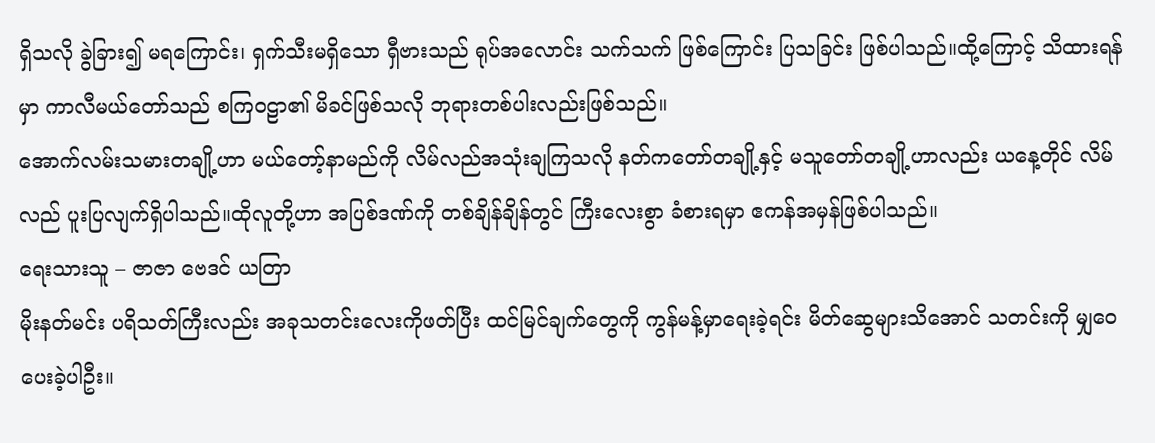ရှိသလို ခွဲခြား၍ မရကြောင်း၊ ရှက်သီးမရှိသော ရှီဗားသည် ရုပ်အလောင်း သက်သက် ဖြစ်ကြောင်း ပြသခြင်း ဖြစ်ပါသည်။ထို့ကြောင့် သိထားရန်မှာ ကာလီမယ်တော်သည် စကြ၀ဠာ၏ မိခင်ဖြစ်သလို ဘုရားတစ်ပါးလည်းဖြစ်သည်။
အောက်လမ်းသမားတချို့ဟာ မယ်တော့်နာမည်ကို လိမ်လည်အသုံးချကြသလို နတ်ကတော်တချို့နှင့် မသူတော်တချို့ဟာလည်း ယနေ့တိုင် လိမ်လည် ပူးပြလျက်ရှိပါသည်။ထိုလူတို့ဟာ အပြစ်ဒဏ်ကို တစ်ချိန်ချိန်တွင် ကြီးလေးစွာ ခံစားရမှာ ဧကန်အမှန်ဖြစ်ပါသည်။
ရေးသားသူ – ဇာဇာ ဗေဒင် ယတြာ
မိုးနတ်မင်း ပရိသတ်ကြီးလည်း အခုသတင်းလေးကိုဖတ်ပြီး ထင်မြင်ချက်တွေကို ကွန်မန့်မှာရေးခဲ့ရင်း မိတ်ဆွေများသိအောင် သတင်းကို မျှဝေပေးခဲ့ပါဦး။